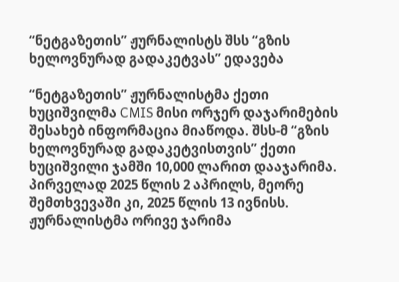“ნეტგაზეთის” ჟურნალისტს შსს “გზის ხელოვნურად გადაკეტვას” ედავება

“ნეტგაზეთის” ჟურნალისტმა ქეთი ხუციშვილმა CMIS მისი ორჯერ დაჯარიმების შესახებ ინფორმაცია მიაწოდა. შსს-მ “გზის ხელოვნურად გადაკეტვისთვის” ქეთი ხუციშვილი ჯამში 10,000 ლარით დააჯარიმა. პირველად 2025 წლის 2 აპრილს, მეორე შემთხვევაში კი, 2025 წლის 13 ივნისს. ჟურნალისტმა ორივე ჯარიმა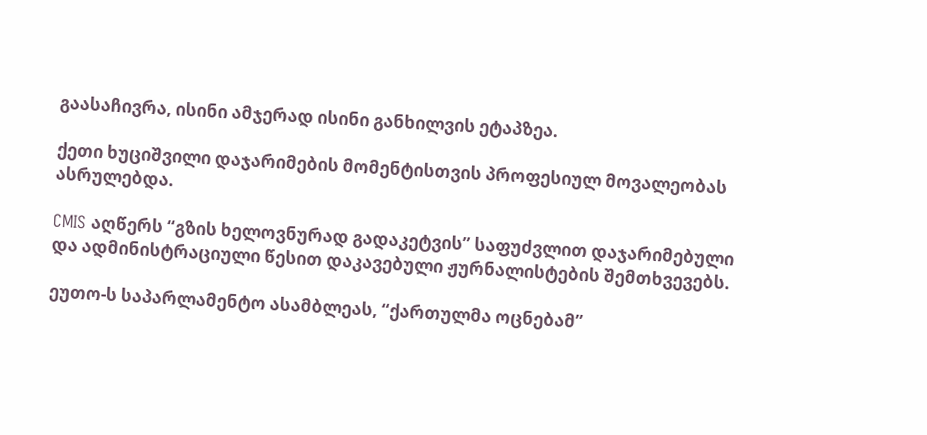გაასაჩივრა, ისინი ამჯერად ისინი განხილვის ეტაპზეა.

ქეთი ხუციშვილი დაჯარიმების მომენტისთვის პროფესიულ მოვალეობას ასრულებდა.

CMIS აღწერს “გზის ხელოვნურად გადაკეტვის” საფუძვლით დაჯარიმებული და ადმინისტრაციული წესით დაკავებული ჟურნალისტების შემთხვევებს.

ეუთო-ს საპარლამენტო ასამბლეას, “ქართულმა ოცნებამ”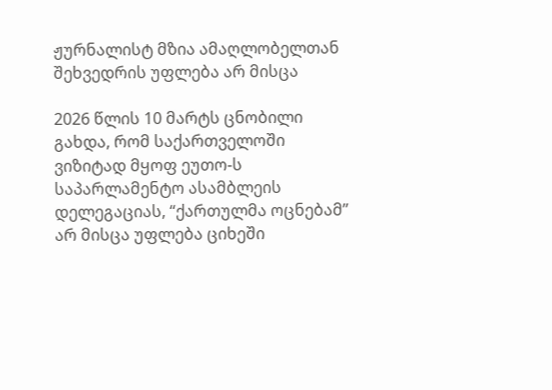ჟურნალისტ მზია ამაღლობელთან შეხვედრის უფლება არ მისცა

2026 წლის 10 მარტს ცნობილი გახდა, რომ საქართველოში ვიზიტად მყოფ ეუთო-ს საპარლამენტო ასამბლეის დელეგაციას, “ქართულმა ოცნებამ” არ მისცა უფლება ციხეში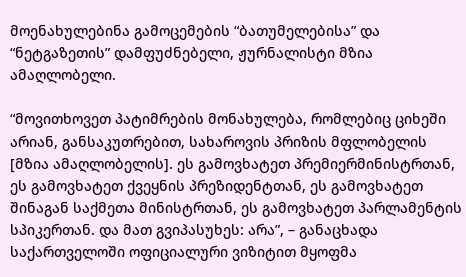მოენახულებინა გამოცემების “ბათუმელებისა” და “ნეტგაზეთის” დამფუძნებელი, ჟურნალისტი მზია ამაღლობელი.

“მოვითხოვეთ პატიმრების მონახულება, რომლებიც ციხეში არიან, განსაკუთრებით, სახაროვის პრიზის მფლობელის [მზია ამაღლობელის]. ეს გამოვხატეთ პრემიერმინისტრთან, ეს გამოვხატეთ ქვეყნის პრეზიდენტთან, ეს გამოვხატეთ შინაგან საქმეთა მინისტრთან, ეს გამოვხატეთ პარლამენტის სპიკერთან. და მათ გვიპასუხეს: არა”, – განაცხადა საქართველოში ოფიციალური ვიზიტით მყოფმა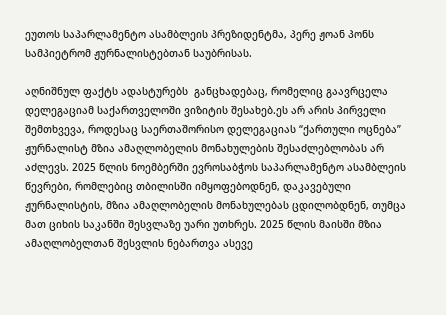ეუთოს საპარლამენტო ასამბლეის პრეზიდენტმა, პერე ჟოან პონს სამპიეტრომ ჟურნალისტებთან საუბრისას.

აღნიშნულ ფაქტს ადასტურებს  განცხადებაც, რომელიც გაავრცელა დელეგაციამ საქართველოში ვიზიტის შესახებ.ეს არ არის პირველი შემთხვევა, როდესაც საერთაშორისო დელეგაციას “ქართული ოცნება” ჟურნალისტ მზია ამაღლობელის მონახულების შესაძლებლობას არ აძლევს. 2025 წლის ნოემბერში ევროსაბჭოს საპარლამენტო ასამბლეის წევრები, რომლებიც თბილისში იმყოფებოდნენ, დაკავებული ჟურნალისტის, მზია ამაღლობელის მონახულებას ცდილობდნენ, თუმცა მათ ციხის საკანში შესვლაზე უარი უთხრეს. 2025 წლის მაისში მზია ამაღლობელთან შესვლის ნებართვა ასევე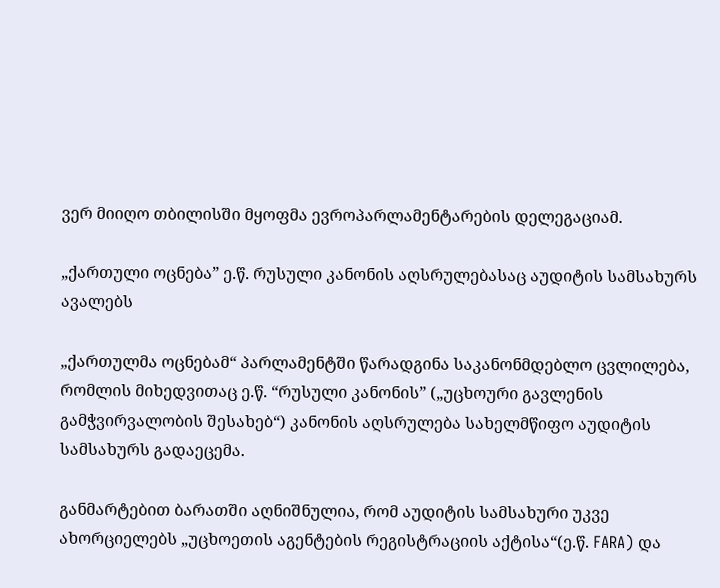ვერ მიიღო თბილისში მყოფმა ევროპარლამენტარების დელეგაციამ.

„ქართული ოცნება” ე.წ. რუსული კანონის აღსრულებასაც აუდიტის სამსახურს ავალებს

„ქართულმა ოცნებამ“ პარლამენტში წარადგინა საკანონმდებლო ცვლილება, რომლის მიხედვითაც ე.წ. “რუსული კანონის” („უცხოური გავლენის გამჭვირვალობის შესახებ“) კანონის აღსრულება სახელმწიფო აუდიტის სამსახურს გადაეცემა.

განმარტებით ბარათში აღნიშნულია, რომ აუდიტის სამსახური უკვე ახორციელებს „უცხოეთის აგენტების რეგისტრაციის აქტისა“(ე.წ. FARA) და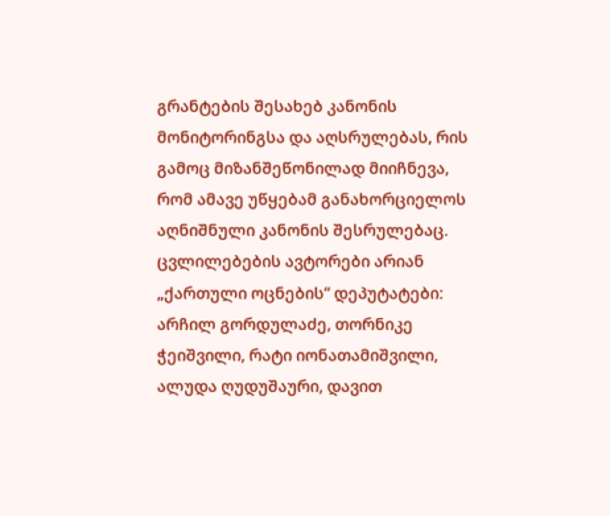გრანტების შესახებ კანონის მონიტორინგსა და აღსრულებას, რის გამოც მიზანშეწონილად მიიჩნევა, რომ ამავე უწყებამ განახორციელოს აღნიშნული კანონის შესრულებაც. ცვლილებების ავტორები არიან „ქართული ოცნების“ დეპუტატები: არჩილ გორდულაძე, თორნიკე ჭეიშვილი, რატი იონათამიშვილი, ალუდა ღუდუშაური, დავით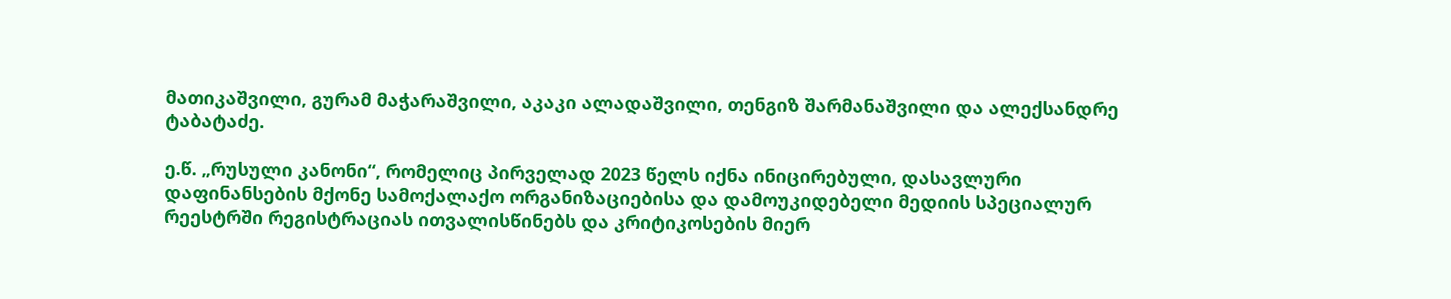მათიკაშვილი, გურამ მაჭარაშვილი, აკაკი ალადაშვილი, თენგიზ შარმანაშვილი და ალექსანდრე ტაბატაძე.

ე.წ. „რუსული კანონი“, რომელიც პირველად 2023 წელს იქნა ინიცირებული, დასავლური დაფინანსების მქონე სამოქალაქო ორგანიზაციებისა და დამოუკიდებელი მედიის სპეციალურ რეესტრში რეგისტრაციას ითვალისწინებს და კრიტიკოსების მიერ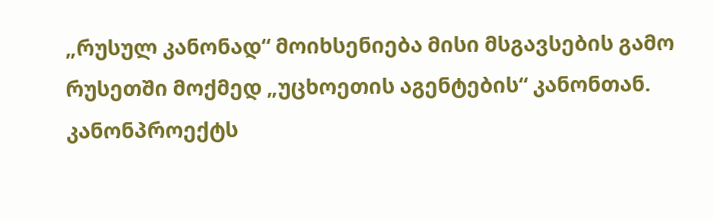„რუსულ კანონად“ მოიხსენიება მისი მსგავსების გამო რუსეთში მოქმედ „უცხოეთის აგენტების“ კანონთან. კანონპროექტს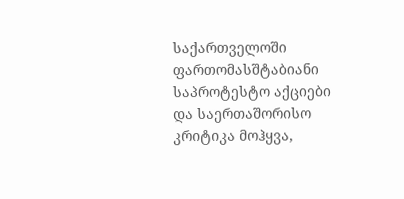საქართველოში ფართომასშტაბიანი საპროტესტო აქციები და საერთაშორისო კრიტიკა მოჰყვა,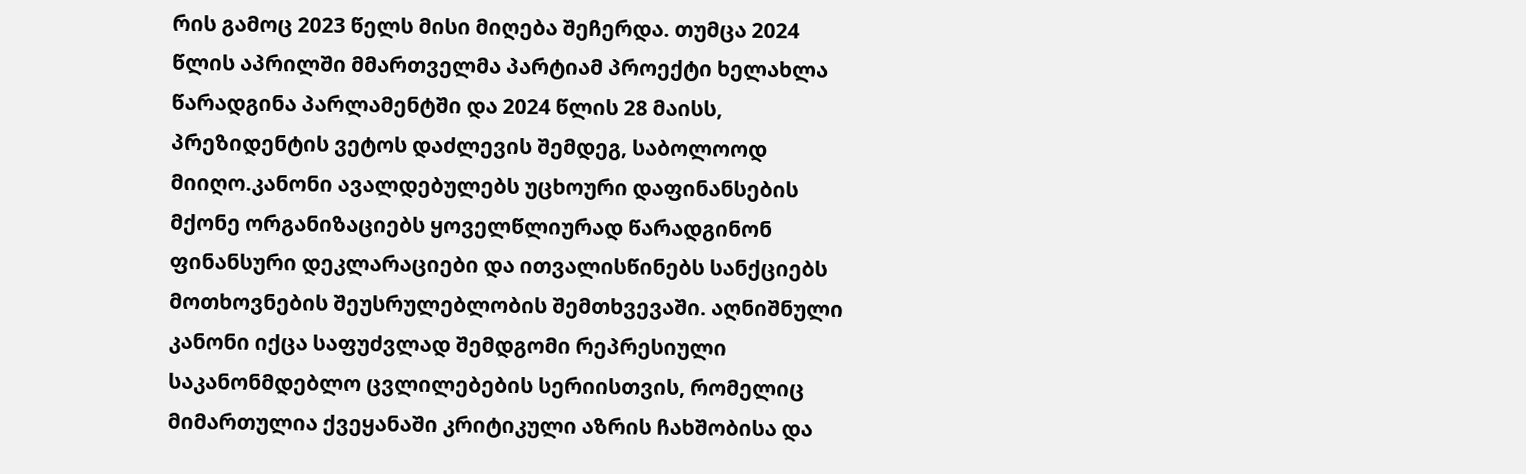რის გამოც 2023 წელს მისი მიღება შეჩერდა. თუმცა 2024 წლის აპრილში მმართველმა პარტიამ პროექტი ხელახლა წარადგინა პარლამენტში და 2024 წლის 28 მაისს, პრეზიდენტის ვეტოს დაძლევის შემდეგ, საბოლოოდ მიიღო.კანონი ავალდებულებს უცხოური დაფინანსების მქონე ორგანიზაციებს ყოველწლიურად წარადგინონ ფინანსური დეკლარაციები და ითვალისწინებს სანქციებს მოთხოვნების შეუსრულებლობის შემთხვევაში. აღნიშნული კანონი იქცა საფუძვლად შემდგომი რეპრესიული საკანონმდებლო ცვლილებების სერიისთვის, რომელიც მიმართულია ქვეყანაში კრიტიკული აზრის ჩახშობისა და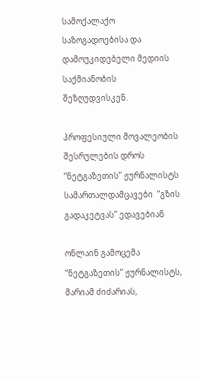სამოქალაქო საზოგადოებისა და დამოუკიდებელი მედიის საქმიანობის შეზღუდვისკენ.

პროფესიული მოვალეობის შესრულების დროს “ნეტგაზეთის” ჟურნალისტს  სამართალდამცავები  “გზის გადაკეტვას” ედავებიან

ონლაინ გამოცემა “ნეტგაზეთის” ჟურნალისტს, მარიამ ძიძარიას,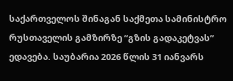საქართველოს შინაგან საქმეთა სამინისტრო რუსთაველის გამზირზე “გზის გადაკეტვას” ედავება. საუბარია 2026 წლის 31 იანვარს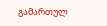გამართულ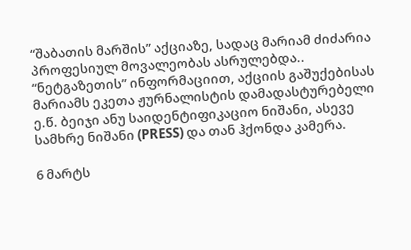“შაბათის მარშის” აქციაზე, სადაც მარიამ ძიძარია  პროფესიულ მოვალეობას ასრულებდა.. “ნეტგაზეთის” ინფორმაციით, აქციის გაშუქებისას მარიამს ეკეთა ჟურნალისტის დამადასტურებელი ე.წ. ბეიჯი ანუ საიდენტიფიკაციო ნიშანი, ასევე სამხრე ნიშანი (PRESS) და თან ჰქონდა კამერა.

6 მარტს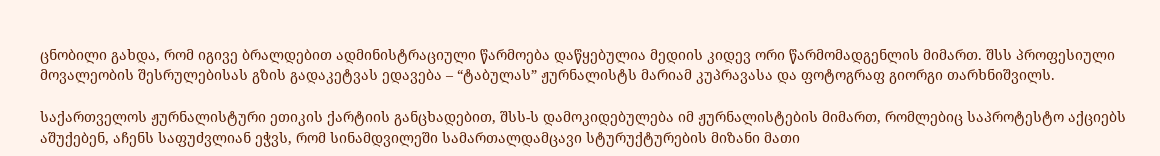ცნობილი გახდა, რომ იგივე ბრალდებით ადმინისტრაციული წარმოება დაწყებულია მედიის კიდევ ორი წარმომადგენლის მიმართ. შსს პროფესიული მოვალეობის შესრულებისას გზის გადაკეტვას ედავება – “ტაბულას” ჟურნალისტს მარიამ კუპრავასა და ფოტოგრაფ გიორგი თარხნიშვილს.

საქართველოს ჟურნალისტური ეთიკის ქარტიის განცხადებით, შსს-ს დამოკიდებულება იმ ჟურნალისტების მიმართ, რომლებიც საპროტესტო აქციებს აშუქებენ, აჩენს საფუძვლიან ეჭვს, რომ სინამდვილეში სამართალდამცავი სტურუქტურების მიზანი მათი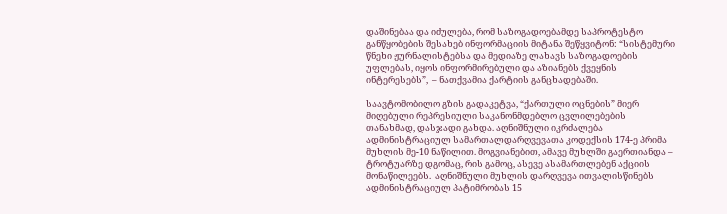დაშინებაა და იძულება, რომ საზოგადოებამდე საპროტესტო განწყობების შესახებ ინფორმაციის მიტანა შეწყვიტონ: “სისტემური წნეხი ჟურნალისტებსა და მედიაზე ლახავს საზოგადოების უფლებას, იყოს ინფორმირებული და აზიანებს ქვეყნის ინტერესებს”,  – ნათქვამია ქარტიის განცხადებაში.

საავტომობილო გზის გადაკეტვა, “ქართული ოცნების” მიერ მიღებული რეპრესიული საკანონმდებლო ცვლილებების თანახმად, დასჯადი გახდა. აღნიშნული იკრძალება ადმინისტრაციულ სამართალდარღვევათა კოდექსის 174-ე პრიმა მუხლის მე-10 ნაწილით. მოგვიანებით, ამავე მუხლში გაერთიანდა – ტროტუარზე დგომაც, რის გამოც, ასევე ასამართლებენ აქციის მონაწილეებს.  აღნიშნული მუხლის დარღვევა ითვალისწინებს ადმინისტრაციულ პატიმრობას 15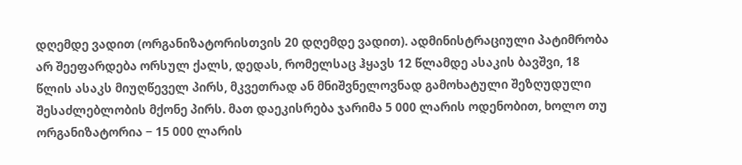დღემდე ვადით (ორგანიზატორისთვის 20 დღემდე ვადით). ადმინისტრაციული პატიმრობა არ შეეფარდება ორსულ ქალს, დედას, რომელსაც ჰყავს 12 წლამდე ასაკის ბავშვი, 18 წლის ასაკს მიუღწეველ პირს, მკვეთრად ან მნიშვნელოვნად გამოხატული შეზღუდული შესაძლებლობის მქონე პირს. მათ დაეკისრება ჯარიმა 5 000 ლარის ოდენობით, ხოლო თუ ორგანიზატორია − 15 000 ლარის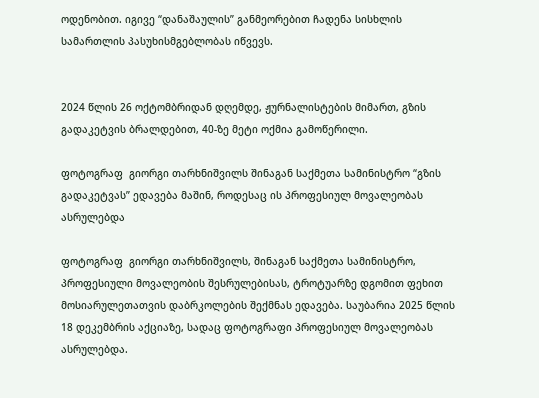ოდენობით. იგივე “დანაშაულის” განმეორებით ჩადენა სისხლის სამართლის პასუხისმგებლობას იწვევს.


2024 წლის 26 ოქტომბრიდან დღემდე, ჟურნალისტების მიმართ, გზის გადაკეტვის ბრალდებით, 40-ზე მეტი ოქმია გამოწერილი.

ფოტოგრაფ  გიორგი თარხნიშვილს შინაგან საქმეთა სამინისტრო “გზის გადაკეტვას” ედავება მაშინ, როდესაც ის პროფესიულ მოვალეობას ასრულებდა

ფოტოგრაფ  გიორგი თარხნიშვილს, შინაგან საქმეთა სამინისტრო, პროფესიული მოვალეობის შესრულებისას, ტროტუარზე დგომით ფეხით მოსიარულეთათვის დაბრკოლების შექმნას ედავება. საუბარია 2025 წლის 18 დეკემბრის აქციაზე, სადაც ფოტოგრაფი პროფესიულ მოვალეობას ასრულებდა.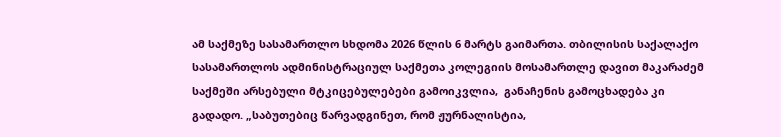ამ საქმეზე სასამართლო სხდომა 2026 წლის 6 მარტს გაიმართა. თბილისის საქალაქო სასამართლოს ადმინისტრაციულ საქმეთა კოლეგიის მოსამართლე დავით მაკარაძემ საქმეში არსებული მტკიცებულებები გამოიკვლია,  განაჩენის გამოცხადება კი გადადო. „საბუთებიც წარვადგინეთ, რომ ჟურნალისტია,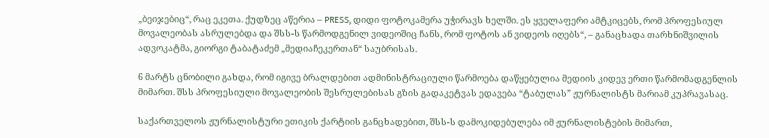„ბეიჯებიც“, რაც ეკეთა. ქუდზეც აწერია – PRESS, დიდი ფოტოკამერა უჭირავს ხელში. ეს ყველაფერი ამტკიცებს, რომ პროფესიულ მოვალეობას ასრულებდა და შსს-ს წარმოდგენილ ვიდეოშიც ჩანს, რომ ფოტოს ან ვიდეოს იღებს“, – განაცხადა თარხნიშვილის ადვოკატმა, გიორგი ტაბატაძემ „მედიაჩეკერთან“ საუბრისას.

6 მარტს ცნობილი გახდა, რომ იგივე ბრალდებით ადმინისტრაციული წარმოება დაწყებულია მედიის კიდევ ერთი წარმომადგენლის მიმართ. შსს პროფესიული მოვალეობის შესრულებისას გზის გადაკეტვას ედავება “ტაბულას” ჟურნალისტს მარიამ კუპრავასაც.

საქართველოს ჟურნალისტური ეთიკის ქარტიის განცხადებით, შსს-ს დამოკიდებულება იმ ჟურნალისტების მიმართ,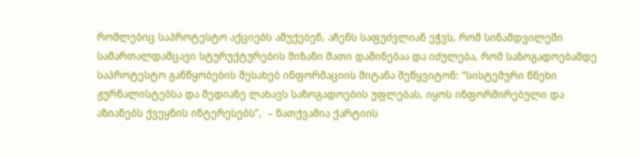რომლებიც საპროტესტო აქციებს აშუქებენ, აჩენს საფუძვლიან ეჭვს, რომ სინამდვილეში სამართალდამცავი სტურუქტურების მიზანი მათი დაშინებაა და იძულება, რომ საზოგადოებამდე საპროტესტო განწყობების შესახებ ინფორმაციის მიტანა შეწყვიტონ: “სისტემური წნეხი ჟურნალისტებსა და მედიაზე ლახავს საზოგადოების უფლებას, იყოს ინფორმირებული და აზიანებს ქვეყნის ინტერესებს”,  – ნათქვამია ქარტიის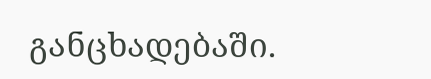განცხადებაში.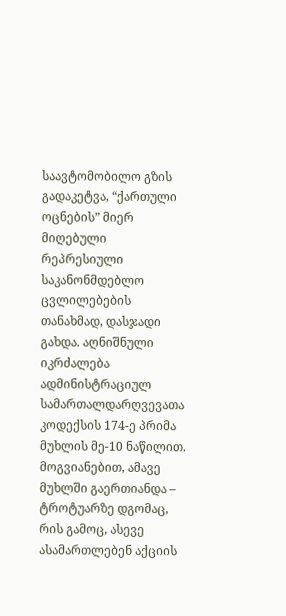საავტომობილო გზის გადაკეტვა, “ქართული ოცნების” მიერ მიღებული რეპრესიული საკანონმდებლო ცვლილებების თანახმად, დასჯადი გახდა. აღნიშნული იკრძალება ადმინისტრაციულ სამართალდარღვევათა კოდექსის 174-ე პრიმა მუხლის მე-10 ნაწილით. მოგვიანებით, ამავე მუხლში გაერთიანდა – ტროტუარზე დგომაც, რის გამოც, ასევე ასამართლებენ აქციის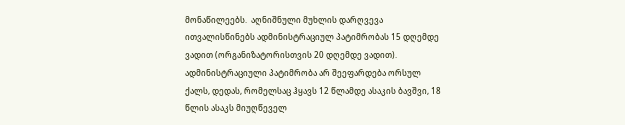მონაწილეებს.  აღნიშნული მუხლის დარღვევა ითვალისწინებს ადმინისტრაციულ პატიმრობას 15 დღემდე ვადით (ორგანიზატორისთვის 20 დღემდე ვადით). ადმინისტრაციული პატიმრობა არ შეეფარდება ორსულ ქალს, დედას, რომელსაც ჰყავს 12 წლამდე ასაკის ბავშვი, 18 წლის ასაკს მიუღწეველ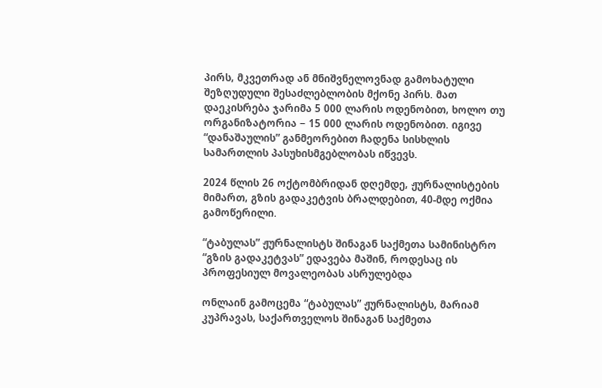პირს, მკვეთრად ან მნიშვნელოვნად გამოხატული შეზღუდული შესაძლებლობის მქონე პირს. მათ დაეკისრება ჯარიმა 5 000 ლარის ოდენობით, ხოლო თუ ორგანიზატორია − 15 000 ლარის ოდენობით. იგივე “დანაშაულის” განმეორებით ჩადენა სისხლის სამართლის პასუხისმგებლობას იწვევს.

2024 წლის 26 ოქტომბრიდან დღემდე, ჟურნალისტების მიმართ, გზის გადაკეტვის ბრალდებით, 40-მდე ოქმია გამოწერილი.

“ტაბულას” ჟურნალისტს შინაგან საქმეთა სამინისტრო “გზის გადაკეტვას” ედავება მაშინ, როდესაც ის პროფესიულ მოვალეობას ასრულებდა

ონლაინ გამოცემა “ტაბულას” ჟურნალისტს, მარიამ კუპრავას, საქართველოს შინაგან საქმეთა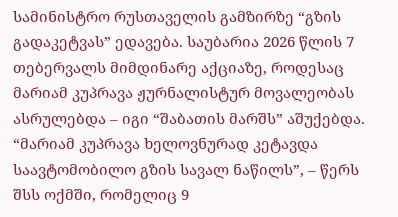სამინისტრო რუსთაველის გამზირზე “გზის გადაკეტვას” ედავება. საუბარია 2026 წლის 7 თებერვალს მიმდინარე აქციაზე, როდესაც მარიამ კუპრავა ჟურნალისტურ მოვალეობას ასრულებდა – იგი “შაბათის მარშს” აშუქებდა. “მარიამ კუპრავა ხელოვნურად კეტავდა საავტომობილო გზის სავალ ნაწილს”, – წერს შსს ოქმში, რომელიც 9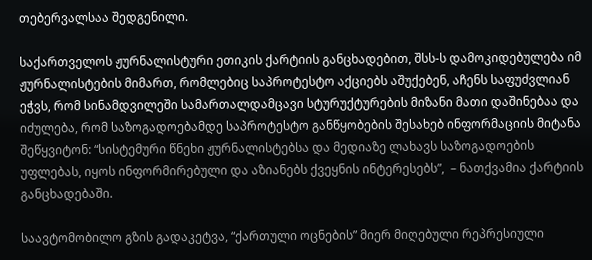თებერვალსაა შედგენილი.

საქართველოს ჟურნალისტური ეთიკის ქარტიის განცხადებით, შსს-ს დამოკიდებულება იმ ჟურნალისტების მიმართ, რომლებიც საპროტესტო აქციებს აშუქებენ, აჩენს საფუძვლიან ეჭვს, რომ სინამდვილეში სამართალდამცავი სტურუქტურების მიზანი მათი დაშინებაა და იძულება, რომ საზოგადოებამდე საპროტესტო განწყობების შესახებ ინფორმაციის მიტანა შეწყვიტონ: “სისტემური წნეხი ჟურნალისტებსა და მედიაზე ლახავს საზოგადოების უფლებას, იყოს ინფორმირებული და აზიანებს ქვეყნის ინტერესებს”,  – ნათქვამია ქარტიის განცხადებაში.

საავტომობილო გზის გადაკეტვა, “ქართული ოცნების” მიერ მიღებული რეპრესიული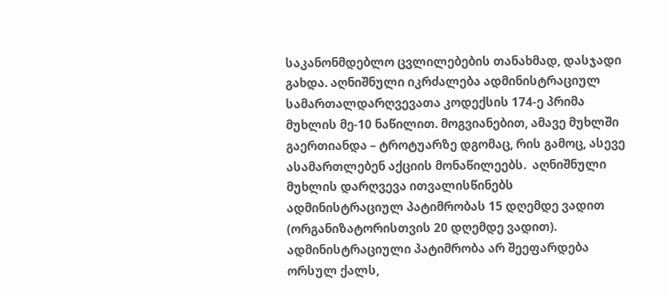საკანონმდებლო ცვლილებების თანახმად, დასჯადი გახდა. აღნიშნული იკრძალება ადმინისტრაციულ სამართალდარღვევათა კოდექსის 174-ე პრიმა მუხლის მე-10 ნაწილით. მოგვიანებით, ამავე მუხლში გაერთიანდა – ტროტუარზე დგომაც, რის გამოც, ასევე ასამართლებენ აქციის მონაწილეებს.  აღნიშნული მუხლის დარღვევა ითვალისწინებს ადმინისტრაციულ პატიმრობას 15 დღემდე ვადით (ორგანიზატორისთვის 20 დღემდე ვადით). ადმინისტრაციული პატიმრობა არ შეეფარდება ორსულ ქალს,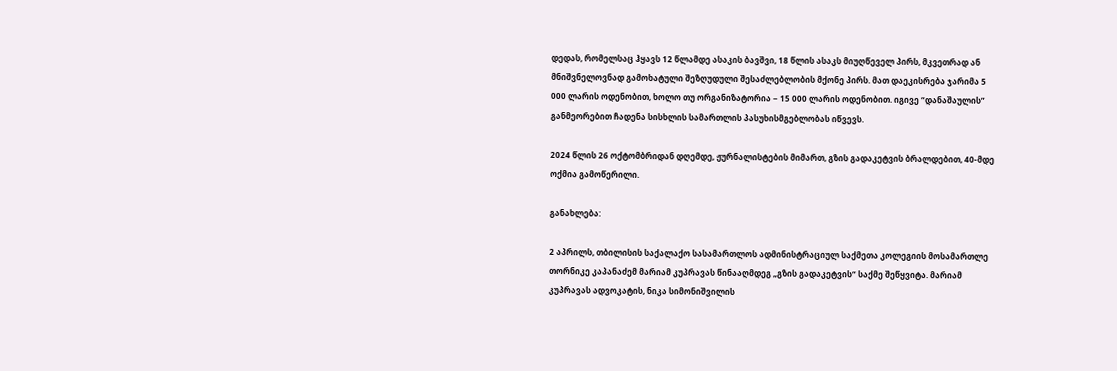დედას, რომელსაც ჰყავს 12 წლამდე ასაკის ბავშვი, 18 წლის ასაკს მიუღწეველ პირს, მკვეთრად ან მნიშვნელოვნად გამოხატული შეზღუდული შესაძლებლობის მქონე პირს. მათ დაეკისრება ჯარიმა 5 000 ლარის ოდენობით, ხოლო თუ ორგანიზატორია − 15 000 ლარის ოდენობით. იგივე “დანაშაულის” განმეორებით ჩადენა სისხლის სამართლის პასუხისმგებლობას იწვევს.

2024 წლის 26 ოქტომბრიდან დღემდე, ჟურნალისტების მიმართ, გზის გადაკეტვის ბრალდებით, 40-მდე ოქმია გამოწერილი.

განახლება:

2 აპრილს, თბილისის საქალაქო სასამართლოს ადმინისტრაციულ საქმეთა კოლეგიის მოსამართლე თორნიკე კაპანაძემ მარიამ კუპრავას წინააღმდეგ „გზის გადაკეტვის“ საქმე შეწყვიტა. მარიამ კუპრავას ადვოკატის, ნიკა სიმონიშვილის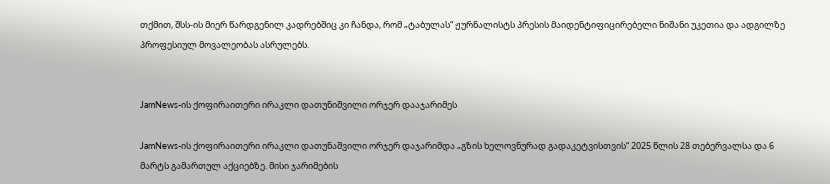თქმით, შსს-ის მიერ წარდგენილ კადრებშიც კი ჩანდა, რომ „ტაბულას“ ჟურნალისტს პრესის მაიდენტიფიცირებელი ნიშანი უკეთია და ადგილზე პროფესიულ მოვალეობას ასრულებს.


JamNews-ის ქოფირაითერი ირაკლი დათუნიშვილი ორჯერ დააჯარიმეს

JamNews-ის ქოფირაითერი ირაკლი დათუნაშვილი ორჯერ დაჯარიმდა „გზის ხელოვნურად გადაკეტვისთვის“ 2025 წლის 28 თებერვალსა და 6 მარტს გამართულ აქციებზე. მისი ჯარიმების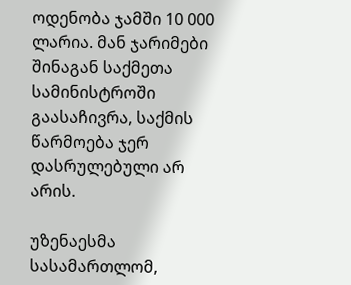ოდენობა ჯამში 10 000 ლარია. მან ჯარიმები შინაგან საქმეთა სამინისტროში გაასაჩივრა, საქმის წარმოება ჯერ დასრულებული არ არის.

უზენაესმა სასამართლომ,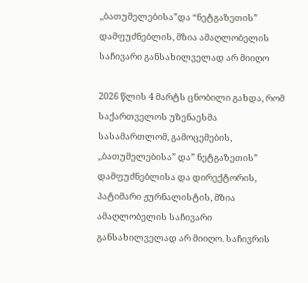,,ბათუმელებისა”და “ნეტგაზეთის” დამფუძნებლის, მზია ამაღლობელის საჩივარი განსახილველად არ მიიღო

2026 წლის 4 მარტს ცნობილი გახდა, რომ საქართველოს უზენაესმა სასამართლომ, გამოცემების, ,,ბათუმელებისა” და” ნეტგაზეთის” დამფუძნებლისა და დირექტორის, პატიმარი ჟურნალისტის, მზია ამაღლობელის საჩივარი განსახილველად არ მიიღო. საჩივრის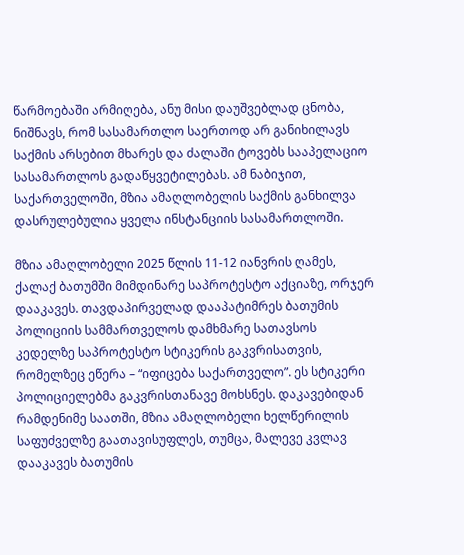წარმოებაში არმიღება, ანუ მისი დაუშვებლად ცნობა, ნიშნავს, რომ სასამართლო საერთოდ არ განიხილავს საქმის არსებით მხარეს და ძალაში ტოვებს სააპელაციო სასამართლოს გადაწყვეტილებას. ამ ნაბიჯით, საქართველოში, მზია ამაღლობელის საქმის განხილვა დასრულებულია ყველა ინსტანციის სასამართლოში.

მზია ამაღლობელი 2025 წლის 11-12 იანვრის ღამეს, ქალაქ ბათუმში მიმდინარე საპროტესტო აქციაზე, ორჯერ დააკავეს. თავდაპირველად დააპატიმრეს ბათუმის პოლიციის სამმართველოს დამხმარე სათავსოს კედელზე საპროტესტო სტიკერის გაკვრისათვის, რომელზეც ეწერა – “იფიცება საქართველო”. ეს სტიკერი პოლიციელებმა გაკვრისთანავე მოხსნეს. დაკავებიდან რამდენიმე საათში, მზია ამაღლობელი ხელწერილის საფუძველზე გაათავისუფლეს, თუმცა, მალევე კვლავ დააკავეს ბათუმის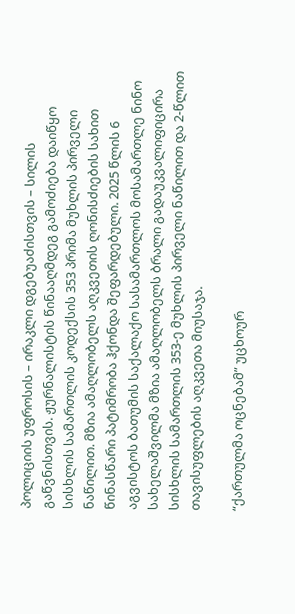პოლიციის უფროსის – ირაკლი დგებუაძისთვის – სილის გაწვნისთვის. ჟურნალისტის წინააღმდეგ გამოძიება დაიწყო სისხლის სამართლის კოდექსის 353 პრიმა მუხლის პირველი ნაწილით. მზია ამაღლობელს აღკვეთის ღონისძიების სახით წინასწარი პატიმრობა ჰქონდა შეფარდებული. 2025 წლის 6 აგვისტოს ბათუმის საქალაქო სასამართლოს მოსამართლე ნინო სახელაშვილმა მზია ამაღლობელს ბრალი გადაუკვალიფიცირა სისხლის სამართლის 353-ე მუხლის პირველი ნაწილით და 2-წლით თავისუფლების აღკვეთა მიუსაჯა.

“ქართულმა ოცნებამ” უცხოურ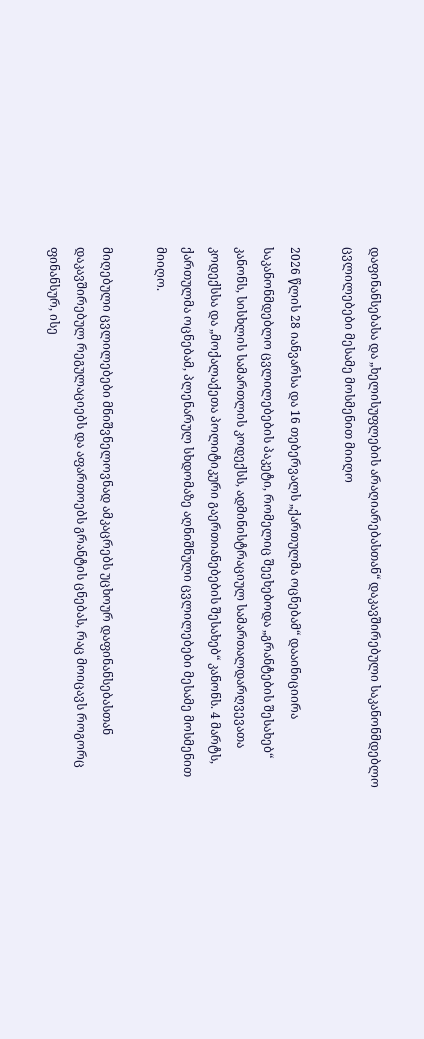დაფინანსებასა და „ხელისუფლების არაღიარებასთან“ დაკავშირებული საკანონმდებლო ცვლილებები მესამე მოსმენით მიიღო

2026 წლის 28 იანვარსა და 16 თებერვალს „ქართულმა ოცნებამ“ დააინიციირა საკანონმდებლო ცვლილებების პაკეტი, რომელიც შეეხებოდა „გრანტების შესახებ“ კანონს, სისხლის სამართლის კოდექსს, ადმინისტრაციულ სამართალდარღვევათა კოდექსსა და „მოქალაქეთა პოლიტიკური გაერთიანებების შესახებ“ კანონს. 4 მარტს, ქართულმა ოცნებამ, პლენარულ სხდომაზე აღნიშნული ცვლილებები მესამე მოსმენით მიიღო.

მიღებული ცვლილებები მნიშვნელოვნად ამკაცრებს უცხოურ დაფინანსებასთან დაკავშირებულ რეგულაციებს და აფართოებს გრანტის ცნებას, რაც მოიცავს როგორც ფინანსურ, ისე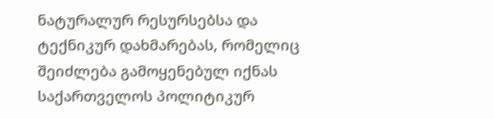ნატურალურ რესურსებსა და ტექნიკურ დახმარებას, რომელიც შეიძლება გამოყენებულ იქნას საქართველოს პოლიტიკურ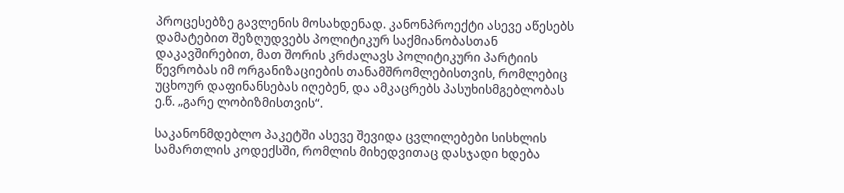პროცესებზე გავლენის მოსახდენად. კანონპროექტი ასევე აწესებს დამატებით შეზღუდვებს პოლიტიკურ საქმიანობასთან დაკავშირებით, მათ შორის კრძალავს პოლიტიკური პარტიის წევრობას იმ ორგანიზაციების თანამშრომლებისთვის, რომლებიც უცხოურ დაფინანსებას იღებენ, და ამკაცრებს პასუხისმგებლობას ე.წ. „გარე ლობიზმისთვის“.

საკანონმდებლო პაკეტში ასევე შევიდა ცვლილებები სისხლის სამართლის კოდექსში, რომლის მიხედვითაც დასჯადი ხდება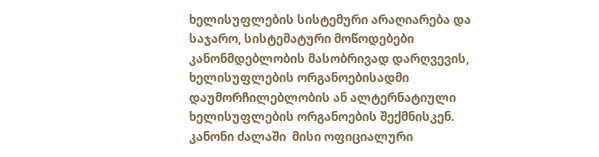ხელისუფლების სისტემური არაღიარება და საჯარო, სისტემატური მოწოდებები კანონმდებლობის მასობრივად დარღვევის, ხელისუფლების ორგანოებისადმი დაუმორჩილებლობის ან ალტერნატიული ხელისუფლების ორგანოების შექმნისკენ. კანონი ძალაში  მისი ოფიციალური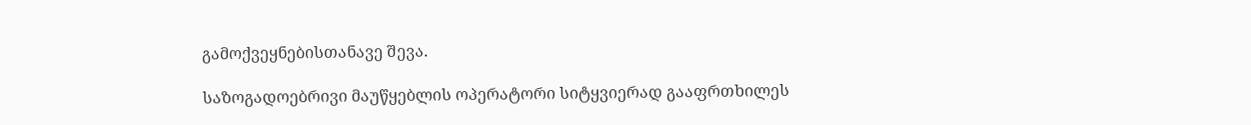გამოქვეყნებისთანავე შევა.

საზოგადოებრივი მაუწყებლის ოპერატორი სიტყვიერად გააფრთხილეს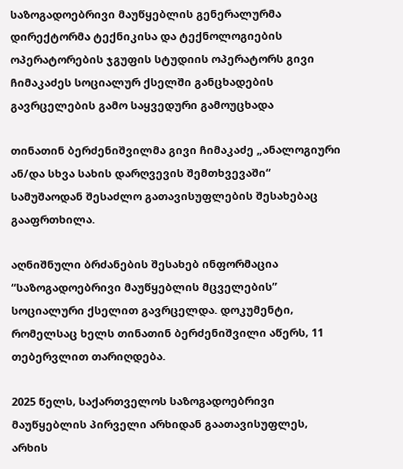საზოგადოებრივი მაუწყებლის გენერალურმა დირექტორმა ტექნიკისა და ტექნოლოგიების ოპერატორების ჯგუფის სტუდიის ოპერატორს გივი ჩიმაკაძეს სოციალურ ქსელში განცხადების გავრცელების გამო საყვედური გამოუცხადა

თინათინ ბერძენიშვილმა გივი ჩიმაკაძე „ანალოგიური ან/და სხვა სახის დარღვევის შემთხვევაში“ სამუშაოდან შესაძლო გათავისუფლების შესახებაც გააფრთხილა.

აღნიშნული ბრძანების შესახებ ინფორმაცია “საზოგადოებრივი მაუწყებლის მცველების” სოციალური ქსელით გავრცელდა. დოკუმენტი, რომელსაც ხელს თინათინ ბერძენიშვილი აწერს, 11 თებერვლით თარიღდება.

2025 წელს, საქართველოს საზოგადოებრივი მაუწყებლის პირველი არხიდან გაათავისუფლეს, არხის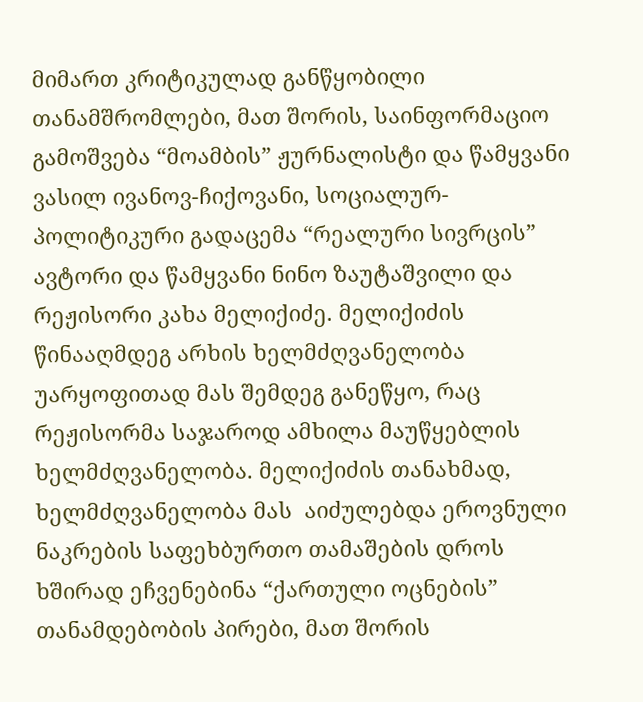მიმართ კრიტიკულად განწყობილი თანამშრომლები, მათ შორის, საინფორმაციო გამოშვება “მოამბის” ჟურნალისტი და წამყვანი ვასილ ივანოვ-ჩიქოვანი, სოციალურ-პოლიტიკური გადაცემა “რეალური სივრცის” ავტორი და წამყვანი ნინო ზაუტაშვილი და რეჟისორი კახა მელიქიძე. მელიქიძის წინააღმდეგ არხის ხელმძღვანელობა უარყოფითად მას შემდეგ განეწყო, რაც რეჟისორმა საჯაროდ ამხილა მაუწყებლის ხელმძღვანელობა. მელიქიძის თანახმად, ხელმძღვანელობა მას  აიძულებდა ეროვნული ნაკრების საფეხბურთო თამაშების დროს ხშირად ეჩვენებინა “ქართული ოცნების” თანამდებობის პირები, მათ შორის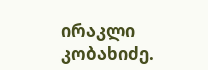ირაკლი კობახიძე.